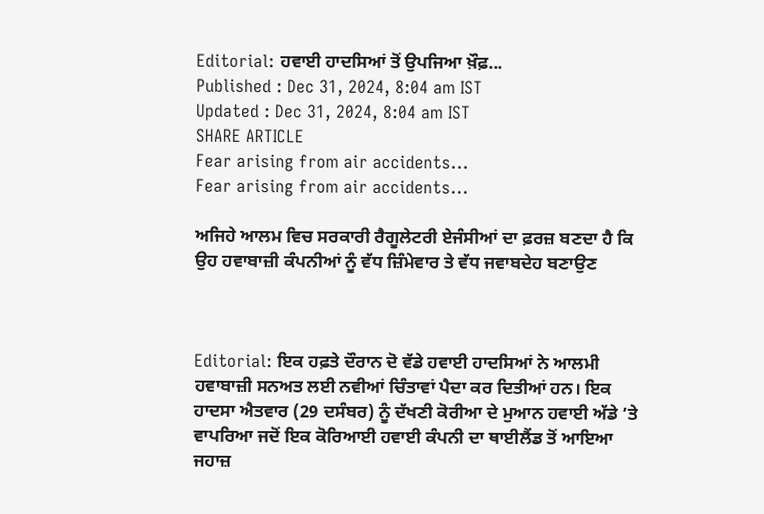Editorial: ਹਵਾਈ ਹਾਦਸਿਆਂ ਤੋਂ ਉਪਜਿਆ ਖ਼ੌਫ਼...
Published : Dec 31, 2024, 8:04 am IST
Updated : Dec 31, 2024, 8:04 am IST
SHARE ARTICLE
Fear arising from air accidents...
Fear arising from air accidents...

ਅਜਿਹੇ ਆਲਮ ਵਿਚ ਸਰਕਾਰੀ ਰੈਗੂਲੇਟਰੀ ਏਜੰਸੀਆਂ ਦਾ ਫ਼ਰਜ਼ ਬਣਦਾ ਹੈ ਕਿ ਉਹ ਹਵਾਬਾਜ਼ੀ ਕੰਪਨੀਆਂ ਨੂੰ ਵੱਧ ਜ਼ਿੰਮੇਵਾਰ ਤੇ ਵੱਧ ਜਵਾਬਦੇਹ ਬਣਾਉਣ



Editorial: ਇਕ ਹਫ਼ਤੇ ਦੌਰਾਨ ਦੋ ਵੱਡੇ ਹਵਾਈ ਹਾਦਸਿਆਂ ਨੇ ਆਲਮੀ ਹਵਾਬਾਜ਼ੀ ਸਨਅਤ ਲਈ ਨਵੀਆਂ ਚਿੰਤਾਵਾਂ ਪੈਦਾ ਕਰ ਦਿਤੀਆਂ ਹਨ। ਇਕ ਹਾਦਸਾ ਐਤਵਾਰ (29 ਦਸੰਬਰ) ਨੂੰ ਦੱਖਣੀ ਕੋਰੀਆ ਦੇ ਮੁਆਨ ਹਵਾਈ ਅੱਡੇ ’ਤੇ ਵਾਪਰਿਆ ਜਦੋਂ ਇਕ ਕੋਰਿਆਈ ਹਵਾਈ ਕੰਪਨੀ ਦਾ ਥਾਈਲੈਂਡ ਤੋਂ ਆਇਆ ਜਹਾਜ਼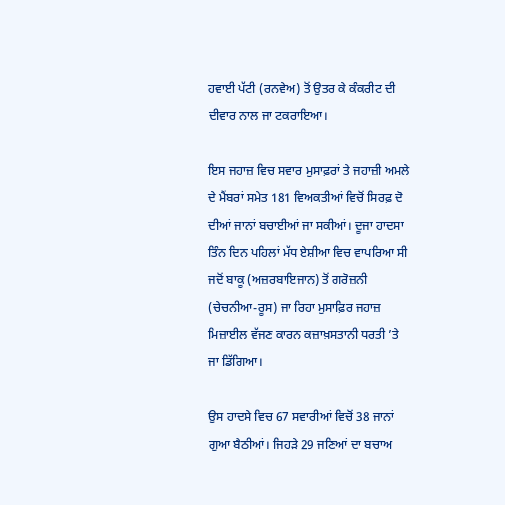ਹਵਾਈ ਪੱਟੀ (ਰਨਵੇਅ) ਤੋਂ ਉਤਰ ਕੇ ਕੰਕਰੀਟ ਦੀ ਦੀਵਾਰ ਨਾਲ ਜਾ ਟਕਰਾਇਆ।

ਇਸ ਜਹਾਜ਼ ਵਿਚ ਸਵਾਰ ਮੁਸਾਫ਼ਰਾਂ ਤੇ ਜਹਾਜ਼ੀ ਅਮਲੇ ਦੇ ਮੈਂਬਰਾਂ ਸਮੇਤ 181 ਵਿਅਕਤੀਆਂ ਵਿਚੋਂ ਸਿਰਫ਼ ਦੋ ਦੀਆਂ ਜਾਨਾਂ ਬਚਾਈਆਂ ਜਾ ਸਕੀਆਂ। ਦੂਜਾ ਹਾਦਸਾ ਤਿੰਨ ਦਿਨ ਪਹਿਲਾਂ ਮੱਧ ਏਸ਼ੀਆ ਵਿਚ ਵਾਪਰਿਆ ਸੀ ਜਦੋਂ ਬਾਕੂ (ਅਜ਼ਰਬਾਇਜਾਨ) ਤੋਂ ਗਰੋਜ਼ਨੀ (ਚੇਚਨੀਆ-ਰੂਸ) ਜਾ ਰਿਹਾ ਮੁਸਾਫ਼ਿਰ ਜਹਾਜ਼ ਮਿਜ਼ਾਈਲ ਵੱਜਣ ਕਾਰਨ ਕਜ਼ਾਖ਼ਸਤਾਨੀ ਧਰਤੀ ’ਤੇ ਜਾ ਡਿੱਗਿਆ।

ਉਸ ਹਾਦਸੇ ਵਿਚ 67 ਸਵਾਰੀਆਂ ਵਿਚੋਂ 38 ਜਾਨਾਂ ਗੁਆ ਬੈਠੀਆਂ। ਜਿਹੜੇ 29 ਜਣਿਆਂ ਦਾ ਬਚਾਅ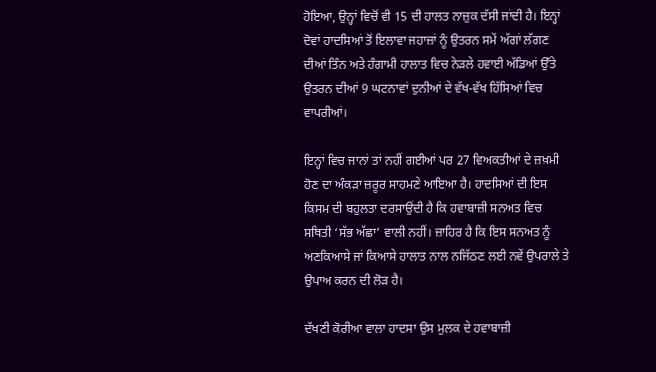ਹੋਇਆ, ਉਨ੍ਹਾਂ ਵਿਚੋਂ ਵੀ 15 ਦੀ ਹਾਲਤ ਨਾਜ਼ੁਕ ਦੱਸੀ ਜਾਂਦੀ ਹੈ। ਇਨ੍ਹਾਂ ਦੋਵਾਂ ਹਾਦਸਿਆਂ ਤੋਂ ਇਲਾਵਾ ਜਹਾਜ਼ਾਂ ਨੂੰ ਉਤਰਨ ਸਮੇਂ ਅੱਗਾਂ ਲੱਗਣ ਦੀਆਂ ਤਿੰਨ ਅਤੇ ਹੰਗਾਮੀ ਹਾਲਾਤ ਵਿਚ ਨੇੜਲੇ ਹਵਾਈ ਅੱਡਿਆਂ ਉੱਤੇ ਉਤਰਨ ਦੀਆਂ 9 ਘਟਨਾਵਾਂ ਦੁਨੀਆਂ ਦੇ ਵੱਖ-ਵੱਖ ਹਿੱਸਿਆਂ ਵਿਚ ਵਾਪਰੀਆਂ।

ਇਨ੍ਹਾਂ ਵਿਚ ਜਾਨਾਂ ਤਾਂ ਨਹੀਂ ਗਈਆਂ ਪਰ 27 ਵਿਅਕਤੀਆਂ ਦੇ ਜ਼ਖ਼ਮੀ ਹੋਣ ਦਾ ਅੰਕੜਾ ਜ਼ਰੂਰ ਸਾਹਮਣੇ ਆਇਆ ਹੈ। ਹਾਦਸਿਆਂ ਦੀ ਇਸ ਕਿਸਮ ਦੀ ਬਹੁਲਤਾ ਦਰਸਾਉਂਦੀ ਹੈ ਕਿ ਹਵਾਬਾਜ਼ੀ ਸਨਅਤ ਵਿਚ ਸਥਿਤੀ ‘ਸੱਭ ਅੱਛਾ’ ਵਾਲੀ ਨਹੀਂ। ਜ਼ਾਹਿਰ ਹੈ ਕਿ ਇਸ ਸਨਅਤ ਨੂੰ ਅਣਕਿਆਸੇ ਜਾਂ ਕਿਆਸੇ ਹਾਲਾਤ ਨਾਲ ਨਜਿੱਠਣ ਲਈ ਨਵੇਂ ਉਪਰਾਲੇ ਤੇ ਉਪਾਅ ਕਰਨ ਦੀ ਲੋੜ ਹੈ।

ਦੱਖਣੀ ਕੋਰੀਆ ਵਾਲਾ ਹਾਦਸਾ ਉਸ ਮੁਲਕ ਦੇ ਹਵਾਬਾਜ਼ੀ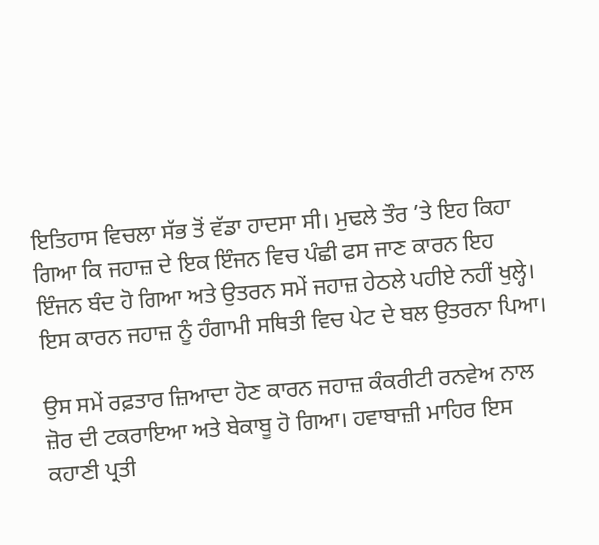ਇਤਿਹਾਸ ਵਿਚਲਾ ਸੱਭ ਤੋਂ ਵੱਡਾ ਹਾਦਸਾ ਸੀ। ਮੁਢਲੇ ਤੌਰ ’ਤੇ ਇਹ ਕਿਹਾ ਗਿਆ ਕਿ ਜਹਾਜ਼ ਦੇ ਇਕ ਇੰਜਨ ਵਿਚ ਪੰਛੀ ਫਸ ਜਾਣ ਕਾਰਨ ਇਹ ਇੰਜਨ ਬੰਦ ਹੋ ਗਿਆ ਅਤੇ ਉਤਰਨ ਸਮੇਂ ਜਹਾਜ਼ ਹੇਠਲੇ ਪਹੀਏ ਨਹੀਂ ਖੁਲ੍ਹੇ। ਇਸ ਕਾਰਨ ਜਹਾਜ਼ ਨੂੰ ਹੰਗਾਮੀ ਸਥਿਤੀ ਵਿਚ ਪੇਟ ਦੇ ਬਲ ਉਤਰਨਾ ਪਿਆ।

ਉਸ ਸਮੇਂ ਰਫ਼ਤਾਰ ਜ਼ਿਆਦਾ ਹੋਣ ਕਾਰਨ ਜਹਾਜ਼ ਕੰਕਰੀਟੀ ਰਨਵੇਅ ਨਾਲ ਜ਼ੋਰ ਦੀ ਟਕਰਾਇਆ ਅਤੇ ਬੇਕਾਬੂ ਹੋ ਗਿਆ। ਹਵਾਬਾਜ਼ੀ ਮਾਹਿਰ ਇਸ ਕਹਾਣੀ ਪ੍ਰਤੀ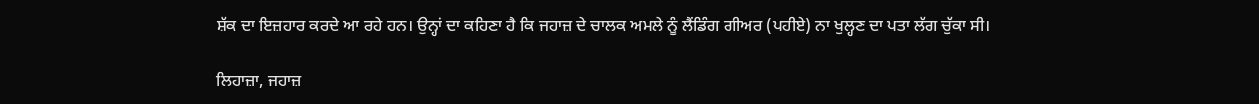ਸ਼ੱਕ ਦਾ ਇਜ਼ਹਾਰ ਕਰਦੇ ਆ ਰਹੇ ਹਨ। ਉਨ੍ਹਾਂ ਦਾ ਕਹਿਣਾ ਹੈ ਕਿ ਜਹਾਜ਼ ਦੇ ਚਾਲਕ ਅਮਲੇ ਨੂੰ ਲੈਂਡਿੰਗ ਗੀਅਰ (ਪਹੀਏ) ਨਾ ਖੁਲ੍ਹਣ ਦਾ ਪਤਾ ਲੱਗ ਚੁੱਕਾ ਸੀ।

ਲਿਹਾਜ਼ਾ, ਜਹਾਜ਼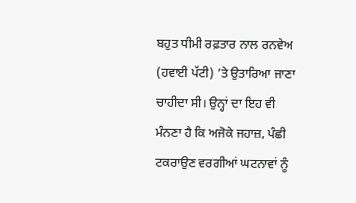ਬਹੁਤ ਧੀਮੀ ਰਫ਼ਤਾਰ ਨਾਲ ਰਨਵੇਅ (ਹਵਾਈ ਪੱਟੀ) ’ਤੇ ਉਤਾਰਿਆ ਜਾਣਾ ਚਾਹੀਦਾ ਸੀ। ਉਨ੍ਹਾਂ ਦਾ ਇਹ ਵੀ ਮੰਨਣਾ ਹੈ ਕਿ ਅਜੋਕੇ ਜਹਾਜ਼, ਪੰਛੀ ਟਕਰਾਉਣ ਵਰਗੀਆਂ ਘਟਨਾਵਾਂ ਨੂੰ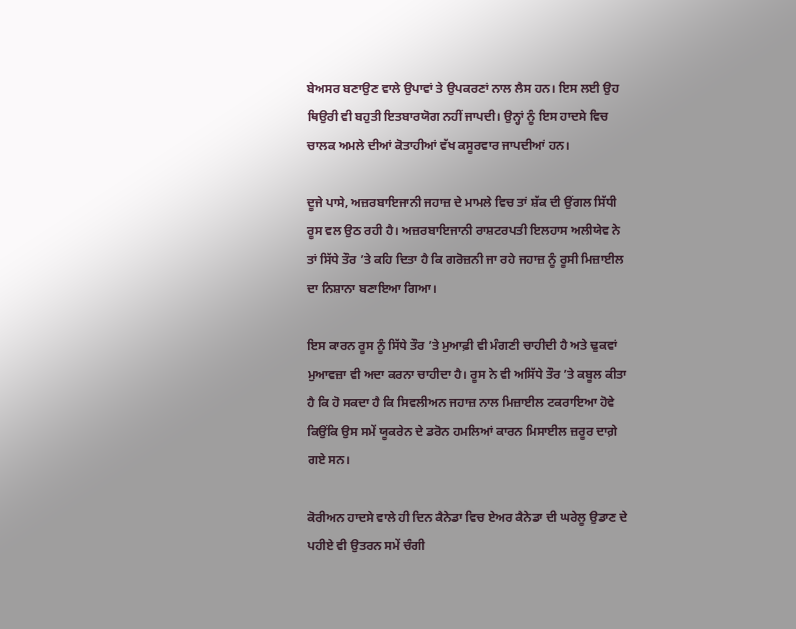ਬੇਅਸਰ ਬਣਾਉਣ ਵਾਲੇ ਉਪਾਵਾਂ ਤੇ ਉਪਕਰਣਾਂ ਨਾਲ ਲੈਸ ਹਨ। ਇਸ ਲਈ ਉਹ ਥਿਉਰੀ ਵੀ ਬਹੁਤੀ ਇਤਬਾਰਯੋਗ ਨਹੀਂ ਜਾਪਦੀ। ਉਨ੍ਹਾਂ ਨੂੰ ਇਸ ਹਾਦਸੇ ਵਿਚ ਚਾਲਕ ਅਮਲੇ ਦੀਆਂ ਕੋਤਾਹੀਆਂ ਵੱਖ ਕਸੂਰਵਾਰ ਜਾਪਦੀਆਂ ਹਨ।

ਦੂਜੇ ਪਾਸੇ, ਅਜ਼ਰਬਾਇਜਾਨੀ ਜਹਾਜ਼ ਦੇ ਮਾਮਲੇ ਵਿਚ ਤਾਂ ਸ਼ੱਕ ਦੀ ਉਂਗਲ ਸਿੱਧੀ ਰੂਸ ਵਲ ਉਠ ਰਹੀ ਹੈ। ਅਜ਼ਰਬਾਇਜਾਨੀ ਰਾਸ਼ਟਰਪਤੀ ਇਲਹਾਸ ਅਲੀਯੇਵ ਨੇ ਤਾਂ ਸਿੱਧੇ ਤੌਰ ’ਤੇ ਕਹਿ ਦਿਤਾ ਹੈ ਕਿ ਗਰੋਜ਼ਨੀ ਜਾ ਰਹੇ ਜਹਾਜ਼ ਨੂੰ ਰੂਸੀ ਮਿਜ਼ਾਈਲ ਦਾ ਨਿਸ਼ਾਨਾ ਬਣਾਇਆ ਗਿਆ।

ਇਸ ਕਾਰਨ ਰੂਸ ਨੂੰ ਸਿੱਧੇ ਤੌਰ ’ਤੇ ਮੁਆਫ਼ੀ ਵੀ ਮੰਗਣੀ ਚਾਹੀਦੀ ਹੈ ਅਤੇ ਢੁਕਵਾਂ ਮੁਆਵਜ਼ਾ ਵੀ ਅਦਾ ਕਰਨਾ ਚਾਹੀਦਾ ਹੈ। ਰੂਸ ਨੇ ਵੀ ਅਸਿੱਧੇ ਤੌਰ ’ਤੇ ਕਬੂਲ ਕੀਤਾ ਹੈ ਕਿ ਹੋ ਸਕਦਾ ਹੈ ਕਿ ਸਿਵਲੀਅਨ ਜਹਾਜ਼ ਨਾਲ ਮਿਜ਼ਾਈਲ ਟਕਰਾਇਆ ਹੋਵੇ ਕਿਉਂਕਿ ਉਸ ਸਮੇਂ ਯੂਕਰੇਨ ਦੇ ਡਰੋਨ ਹਮਲਿਆਂ ਕਾਰਨ ਮਿਸਾਈਲ ਜ਼ਰੂਰ ਦਾਗ਼ੇ ਗਏ ਸਨ।

ਕੋਰੀਅਨ ਹਾਦਸੇ ਵਾਲੇ ਹੀ ਦਿਨ ਕੈਨੇਡਾ ਵਿਚ ਏਅਰ ਕੈਨੇਡਾ ਦੀ ਘਰੇਲੂ ਉਡਾਣ ਦੇ ਪਹੀਏ ਵੀ ਉਤਰਨ ਸਮੇਂ ਚੰਗੀ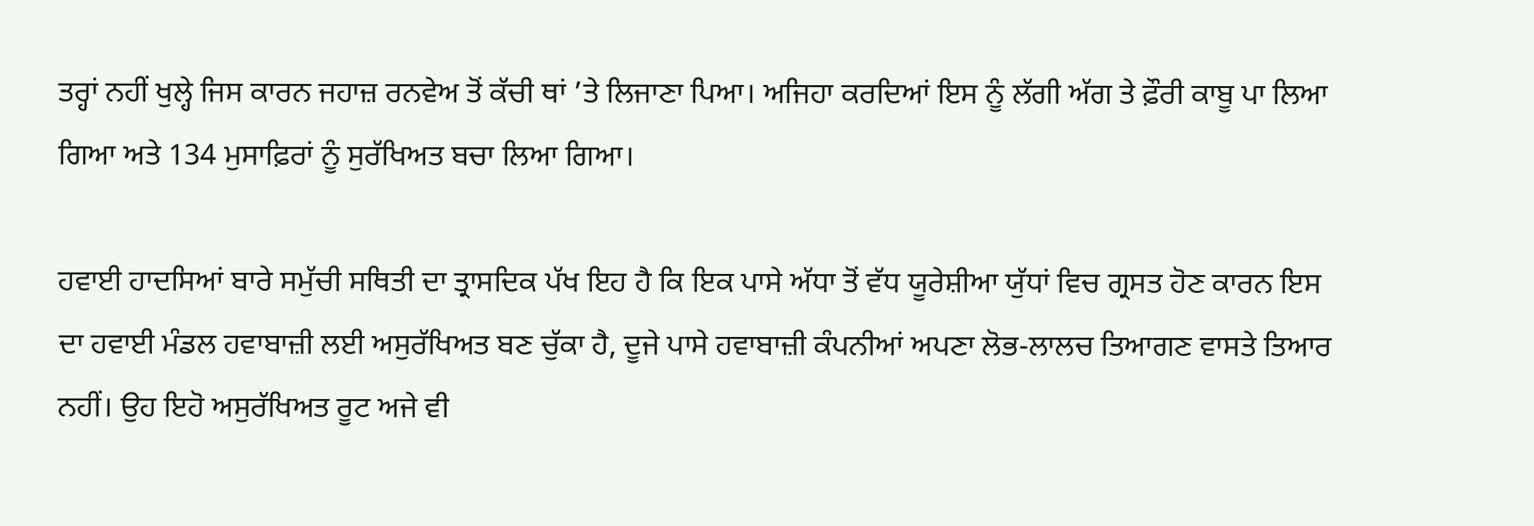ਤਰ੍ਹਾਂ ਨਹੀਂ ਖੁਲ੍ਹੇ ਜਿਸ ਕਾਰਨ ਜਹਾਜ਼ ਰਨਵੇਅ ਤੋਂ ਕੱਚੀ ਥਾਂ ’ਤੇ ਲਿਜਾਣਾ ਪਿਆ। ਅਜਿਹਾ ਕਰਦਿਆਂ ਇਸ ਨੂੰ ਲੱਗੀ ਅੱਗ ਤੇ ਫ਼ੌਰੀ ਕਾਬੂ ਪਾ ਲਿਆ ਗਿਆ ਅਤੇ 134 ਮੁਸਾਫ਼ਿਰਾਂ ਨੂੰ ਸੁਰੱਖਿਅਤ ਬਚਾ ਲਿਆ ਗਿਆ।

ਹਵਾਈ ਹਾਦਸਿਆਂ ਬਾਰੇ ਸਮੁੱਚੀ ਸਥਿਤੀ ਦਾ ਤ੍ਰਾਸਦਿਕ ਪੱਖ ਇਹ ਹੈ ਕਿ ਇਕ ਪਾਸੇ ਅੱਧਾ ਤੋਂ ਵੱਧ ਯੂਰੇਸ਼ੀਆ ਯੁੱਧਾਂ ਵਿਚ ਗ੍ਰਸਤ ਹੋਣ ਕਾਰਨ ਇਸ ਦਾ ਹਵਾਈ ਮੰਡਲ ਹਵਾਬਾਜ਼ੀ ਲਈ ਅਸੁਰੱਖਿਅਤ ਬਣ ਚੁੱਕਾ ਹੈ, ਦੂਜੇ ਪਾਸੇ ਹਵਾਬਾਜ਼ੀ ਕੰਪਨੀਆਂ ਅਪਣਾ ਲੋਭ-ਲਾਲਚ ਤਿਆਗਣ ਵਾਸਤੇ ਤਿਆਰ ਨਹੀਂ। ਉਹ ਇਹੋ ਅਸੁਰੱਖਿਅਤ ਰੂਟ ਅਜੇ ਵੀ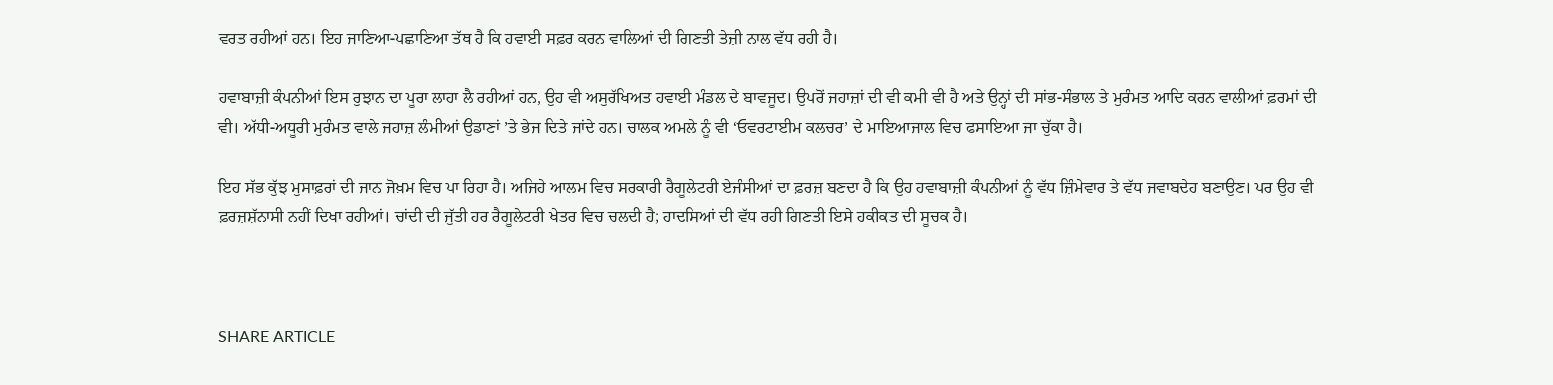ਵਰਤ ਰਹੀਆਂ ਹਨ। ਇਹ ਜਾਣਿਆ-ਪਛਾਣਿਆ ਤੱਥ ਹੈ ਕਿ ਹਵਾਈ ਸਫ਼ਰ ਕਰਨ ਵਾਲਿਆਂ ਦੀ ਗਿਣਤੀ ਤੇਜ਼ੀ ਨਾਲ ਵੱਧ ਰਹੀ ਹੈ।

ਹਵਾਬਾਜ਼ੀ ਕੰਪਨੀਆਂ ਇਸ ਰੁਝਾਨ ਦਾ ਪੂਰਾ ਲਾਹਾ ਲੈ ਰਹੀਆਂ ਹਨ, ਉਹ ਵੀ ਅਸੁਰੱਖਿਅਤ ਹਵਾਈ ਮੰਡਲ ਦੇ ਬਾਵਜੂਦ। ਉਪਰੋਂ ਜਹਾਜ਼ਾਂ ਦੀ ਵੀ ਕਮੀ ਵੀ ਹੈ ਅਤੇ ਉਨ੍ਹਾਂ ਦੀ ਸਾਂਭ-ਸੰਭਾਲ ਤੇ ਮੁਰੰਮਤ ਆਦਿ ਕਰਨ ਵਾਲੀਆਂ ਫ਼ਰਮਾਂ ਦੀ ਵੀ। ਅੱਧੀ-ਅਧੂਰੀ ਮੁਰੰਮਤ ਵਾਲੇ ਜਹਾਜ਼ ਲੰਮੀਆਂ ਉਡਾਣਾਂ ’ਤੇ ਭੇਜ ਦਿਤੇ ਜਾਂਦੇ ਹਨ। ਚਾਲਕ ਅਮਲੇ ਨੂੰ ਵੀ ‘ਓਵਰਟਾਈਮ ਕਲਚਰ’ ਦੇ ਮਾਇਆਜਾਲ ਵਿਚ ਫਸਾਇਆ ਜਾ ਚੁੱਕਾ ਹੈ।

ਇਹ ਸੱਭ ਕੁੱਝ ਮੁਸਾਫ਼ਰਾਂ ਦੀ ਜਾਨ ਜੋਖ਼ਮ ਵਿਚ ਪਾ ਰਿਹਾ ਹੈ। ਅਜਿਹੇ ਆਲਮ ਵਿਚ ਸਰਕਾਰੀ ਰੈਗੂਲੇਟਰੀ ਏਜੰਸੀਆਂ ਦਾ ਫ਼ਰਜ਼ ਬਣਦਾ ਹੈ ਕਿ ਉਹ ਹਵਾਬਾਜ਼ੀ ਕੰਪਨੀਆਂ ਨੂੰ ਵੱਧ ਜ਼ਿੰਮੇਵਾਰ ਤੇ ਵੱਧ ਜਵਾਬਦੇਹ ਬਣਾਉਣ। ਪਰ ਉਹ ਵੀ ਫ਼ਰਜ਼ਸ਼ੱਨਾਸੀ ਨਹੀਂ ਦਿਖਾ ਰਹੀਆਂ। ਚਾਂਦੀ ਦੀ ਜੁੱਤੀ ਹਰ ਰੈਗੂਲੇਟਰੀ ਖੇਤਰ ਵਿਚ ਚਲਦੀ ਹੈ; ਹਾਦਸਿਆਂ ਦੀ ਵੱਧ ਰਹੀ ਗਿਣਤੀ ਇਸੇ ਹਕੀਕਤ ਦੀ ਸੂਚਕ ਹੈ।



SHARE ARTICLE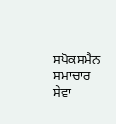ਸਪੋਕਸਮੈਨ ਸਮਾਚਾਰ ਸੇਵਾ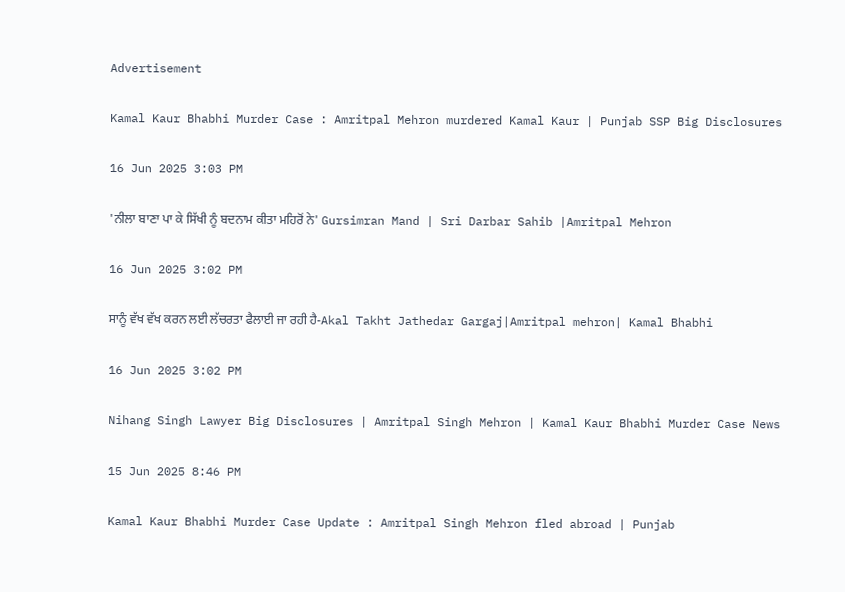Advertisement

Kamal Kaur Bhabhi Murder Case : Amritpal Mehron murdered Kamal Kaur | Punjab SSP Big Disclosures

16 Jun 2025 3:03 PM

'ਨੀਲਾ ਬਾਣਾ ਪਾ ਕੇ ਸਿੱਖੀ ਨੂੰ ਬਦਨਾਮ ਕੀਤਾ ਮਹਿਰੋਂ ਨੇ' Gursimran Mand | Sri Darbar Sahib |Amritpal Mehron

16 Jun 2025 3:02 PM

ਸਾਨੂੰ ਵੱਖ ਵੱਖ ਕਰਨ ਲਈ ਲੱਚਰਤਾ ਫੈਲਾਈ ਜਾ ਰਹੀ ਹੈ-Akal Takht Jathedar Gargaj|Amritpal mehron| Kamal Bhabhi

16 Jun 2025 3:02 PM

Nihang Singh Lawyer Big Disclosures | Amritpal Singh Mehron | Kamal Kaur Bhabhi Murder Case News

15 Jun 2025 8:46 PM

Kamal Kaur Bhabhi Murder Case Update : Amritpal Singh Mehron fled abroad | Punjab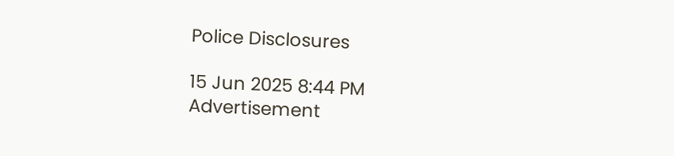Police Disclosures

15 Jun 2025 8:44 PM
Advertisement